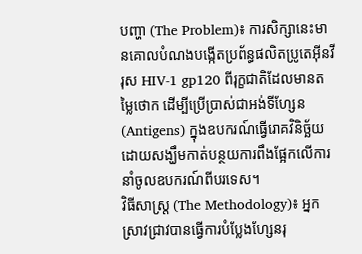បញ្ហា (The Problem)៖ ការសិក្សានេះមានគោលបំណងបង្កើតប្រព័ន្ធផលិតប្រូតេអ៊ីនវីរុស HIV-1 gp120 ពីរុក្ខជាតិដែលមានតម្លៃថោក ដើម្បីប្រើប្រាស់ជាអង់ទីហ្សែន (Antigens) ក្នុងឧបករណ៍ធ្វើរោគវិនិច្ឆ័យ ដោយសង្ឃឹមកាត់បន្ថយការពឹងផ្អែកលើការនាំចូលឧបករណ៍ពីបរទេស។
វិធីសាស្ត្រ (The Methodology)៖ អ្នកស្រាវជ្រាវបានធ្វើការបំប្លែងហ្សែនរុ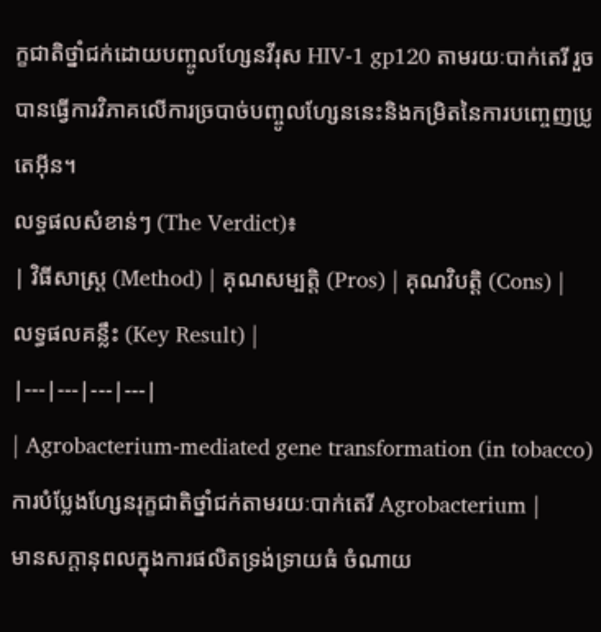ក្ខជាតិថ្នាំជក់ដោយបញ្ចូលហ្សែនវីរុស HIV-1 gp120 តាមរយៈបាក់តេរី រួចបានធ្វើការវិភាគលើការច្របាច់បញ្ចូលហ្សែននេះនិងកម្រិតនៃការបញ្ចេញប្រូតេអ៊ីន។
លទ្ធផលសំខាន់ៗ (The Verdict)៖
| វិធីសាស្ត្រ (Method) | គុណសម្បត្តិ (Pros) | គុណវិបត្តិ (Cons) | លទ្ធផលគន្លឹះ (Key Result) |
|---|---|---|---|
| Agrobacterium-mediated gene transformation (in tobacco) ការបំប្លែងហ្សែនរុក្ខជាតិថ្នាំជក់តាមរយៈបាក់តេរី Agrobacterium |
មានសក្តានុពលក្នុងការផលិតទ្រង់ទ្រាយធំ ចំណាយ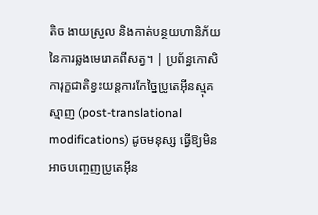តិច ងាយស្រួល និងកាត់បន្ថយហានិភ័យនៃការឆ្លងមេរោគពីសត្វ។ | ប្រព័ន្ធកោសិការុក្ខជាតិខ្វះយន្តការកែច្នៃប្រូតេអ៊ីនស្មុគស្មាញ (post-translational modifications) ដូចមនុស្ស ធ្វើឱ្យមិនអាចបញ្ចេញប្រូតេអ៊ីន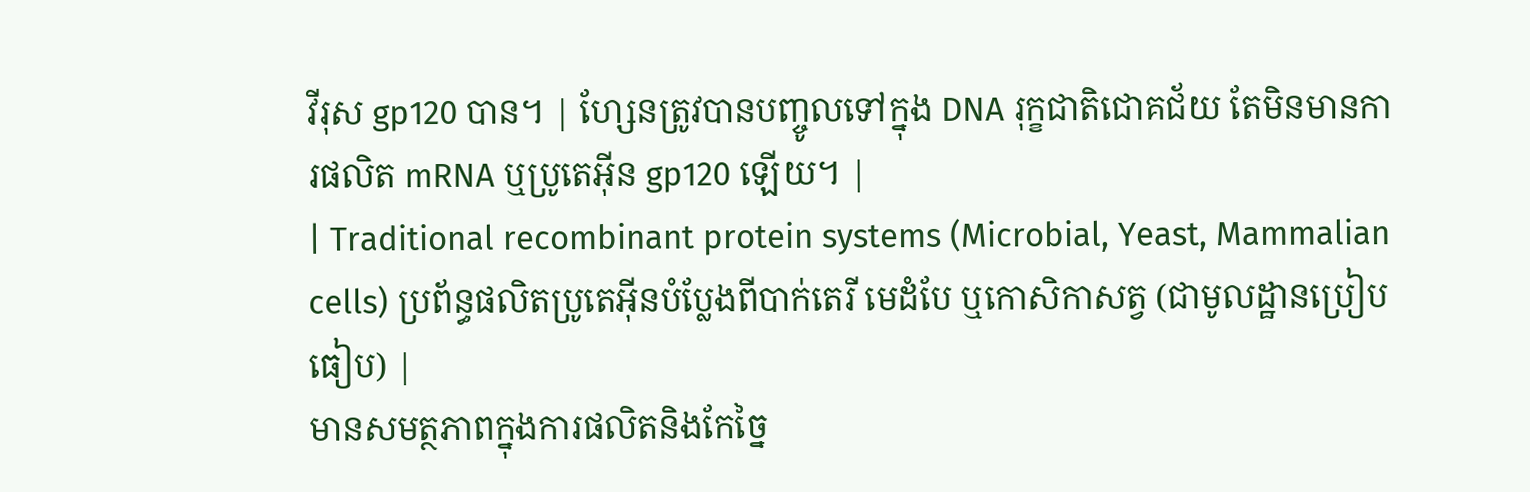វីរុស gp120 បាន។ | ហ្សែនត្រូវបានបញ្ចូលទៅក្នុង DNA រុក្ខជាតិជោគជ័យ តែមិនមានការផលិត mRNA ឬប្រូតេអ៊ីន gp120 ឡើយ។ |
| Traditional recombinant protein systems (Microbial, Yeast, Mammalian cells) ប្រព័ន្ធផលិតប្រូតេអ៊ីនបំប្លែងពីបាក់តេរី មេដំបែ ឬកោសិកាសត្វ (ជាមូលដ្ឋានប្រៀបធៀប) |
មានសមត្ថភាពក្នុងការផលិតនិងកែច្នៃ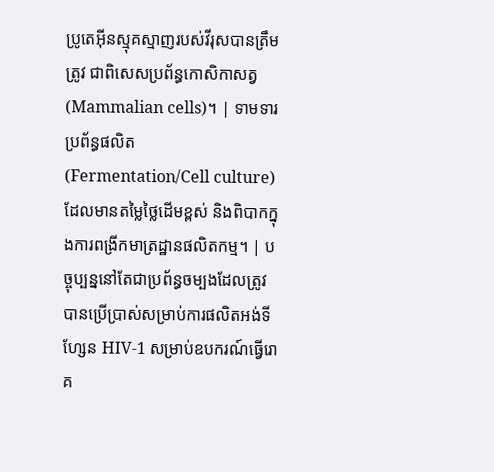ប្រូតេអ៊ីនស្មុគស្មាញរបស់វីរុសបានត្រឹមត្រូវ ជាពិសេសប្រព័ន្ធកោសិកាសត្វ (Mammalian cells)។ | ទាមទារប្រព័ន្ធផលិត (Fermentation/Cell culture) ដែលមានតម្លៃថ្លៃដើមខ្ពស់ និងពិបាកក្នុងការពង្រីកមាត្រដ្ឋានផលិតកម្ម។ | បច្ចុប្បន្ននៅតែជាប្រព័ន្ធចម្បងដែលត្រូវបានប្រើប្រាស់សម្រាប់ការផលិតអង់ទីហ្សែន HIV-1 សម្រាប់ឧបករណ៍ធ្វើរោគ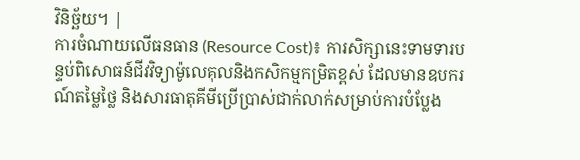វិនិច្ឆ័យ។ |
ការចំណាយលើធនធាន (Resource Cost)៖ ការសិក្សានេះទាមទារបន្ទប់ពិសោធន៍ជីវវិទ្យាម៉ូលេគុលនិងកសិកម្មកម្រិតខ្ពស់ ដែលមានឧបករណ៍តម្លៃថ្លៃ និងសារធាតុគីមីប្រើប្រាស់ជាក់លាក់សម្រាប់ការបំប្លែង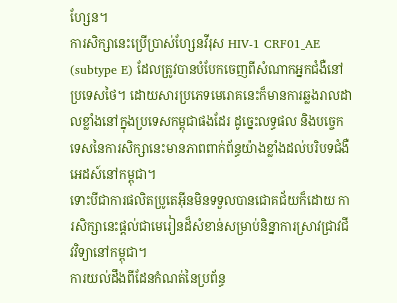ហ្សែន។
ការសិក្សានេះប្រើប្រាស់ហ្សែនវីរុស HIV-1 CRF01_AE (subtype E) ដែលត្រូវបានបំបែកចេញពីសំណាកអ្នកជំងឺនៅប្រទេសថៃ។ ដោយសារប្រភេទមេរោគនេះក៏មានការឆ្លងរាលដាលខ្លាំងនៅក្នុងប្រទេសកម្ពុជាផងដែរ ដូច្នេះលទ្ធផល និងបច្ចេកទេសនៃការសិក្សានេះមានភាពពាក់ព័ន្ធយ៉ាងខ្លាំងដល់បរិបទជំងឺអេដស៍នៅកម្ពុជា។
ទោះបីជាការផលិតប្រូតេអ៊ីនមិនទទួលបានជោគជ័យក៏ដោយ ការសិក្សានេះផ្តល់ជាមេរៀនដ៏សំខាន់សម្រាប់និន្នាការស្រាវជ្រាវជីវវិទ្យានៅកម្ពុជា។
ការយល់ដឹងពីដែនកំណត់នៃប្រព័ន្ធ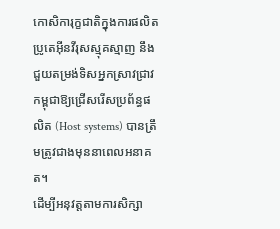កោសិការុក្ខជាតិក្នុងការផលិតប្រូតេអ៊ីនវីរុសស្មុគស្មាញ នឹងជួយតម្រង់ទិសអ្នកស្រាវជ្រាវកម្ពុជាឱ្យជ្រើសរើសប្រព័ន្ធផលិត (Host systems) បានត្រឹមត្រូវជាងមុននាពេលអនាគត។
ដើម្បីអនុវត្តតាមការសិក្សា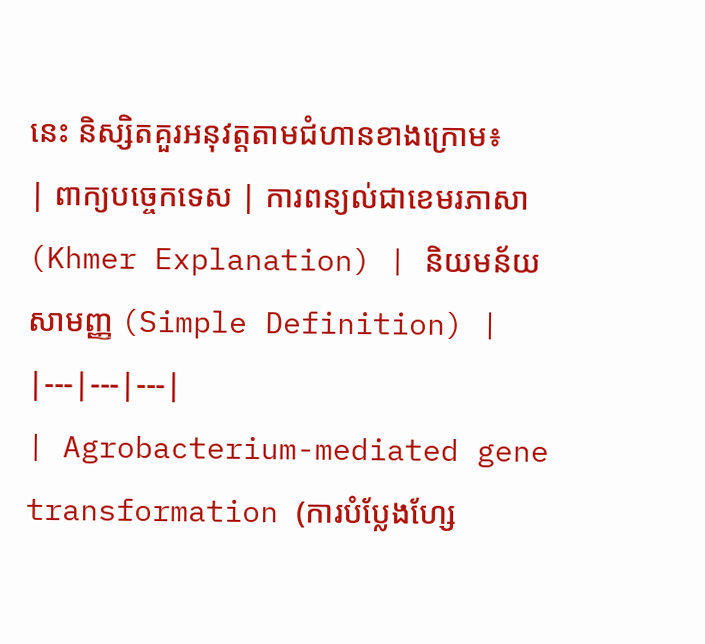នេះ និស្សិតគួរអនុវត្តតាមជំហានខាងក្រោម៖
| ពាក្យបច្ចេកទេស | ការពន្យល់ជាខេមរភាសា (Khmer Explanation) | និយមន័យសាមញ្ញ (Simple Definition) |
|---|---|---|
| Agrobacterium-mediated gene transformation (ការបំប្លែងហ្សែ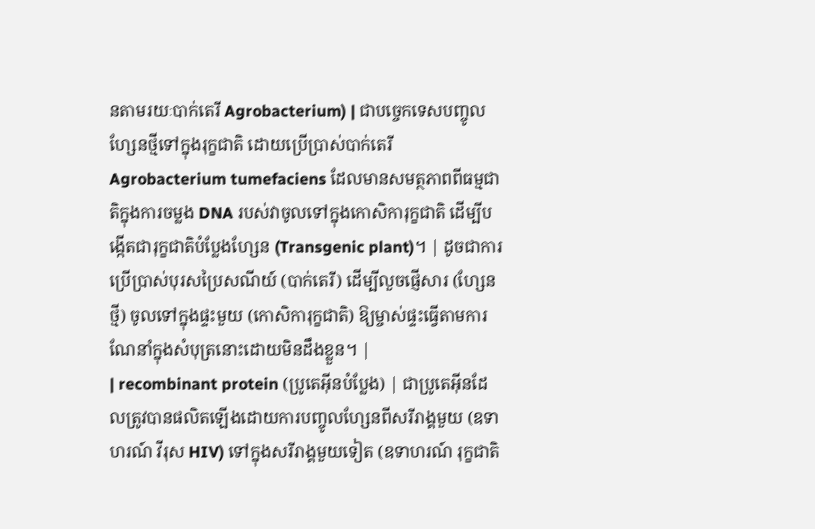នតាមរយៈបាក់តេរី Agrobacterium) | ជាបច្ចេកទេសបញ្ចូលហ្សែនថ្មីទៅក្នុងរុក្ខជាតិ ដោយប្រើប្រាស់បាក់តេរី Agrobacterium tumefaciens ដែលមានសមត្ថភាពពីធម្មជាតិក្នុងការចម្លង DNA របស់វាចូលទៅក្នុងកោសិការុក្ខជាតិ ដើម្បីបង្កើតជារុក្ខជាតិបំប្លែងហ្សែន (Transgenic plant)។ | ដូចជាការប្រើប្រាស់បុរសប្រៃសណីយ៍ (បាក់តេរី) ដើម្បីលួចផ្ញើសារ (ហ្សែនថ្មី) ចូលទៅក្នុងផ្ទះមួយ (កោសិការុក្ខជាតិ) ឱ្យម្ចាស់ផ្ទះធ្វើតាមការណែនាំក្នុងសំបុត្រនោះដោយមិនដឹងខ្លួន។ |
| recombinant protein (ប្រូតេអ៊ីនបំប្លែង) | ជាប្រូតេអ៊ីនដែលត្រូវបានផលិតឡើងដោយការបញ្ចូលហ្សែនពីសរីរាង្គមួយ (ឧទាហរណ៍ វីរុស HIV) ទៅក្នុងសរីរាង្គមួយទៀត (ឧទាហរណ៍ រុក្ខជាតិ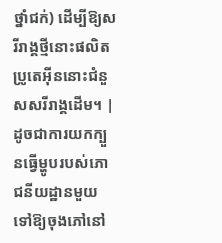ថ្នាំជក់) ដើម្បីឱ្យសរីរាង្គថ្មីនោះផលិតប្រូតេអ៊ីននោះជំនួសសរីរាង្គដើម។ | ដូចជាការយកក្បួនធ្វើម្ហូបរបស់ភោជនីយដ្ឋានមួយ ទៅឱ្យចុងភៅនៅ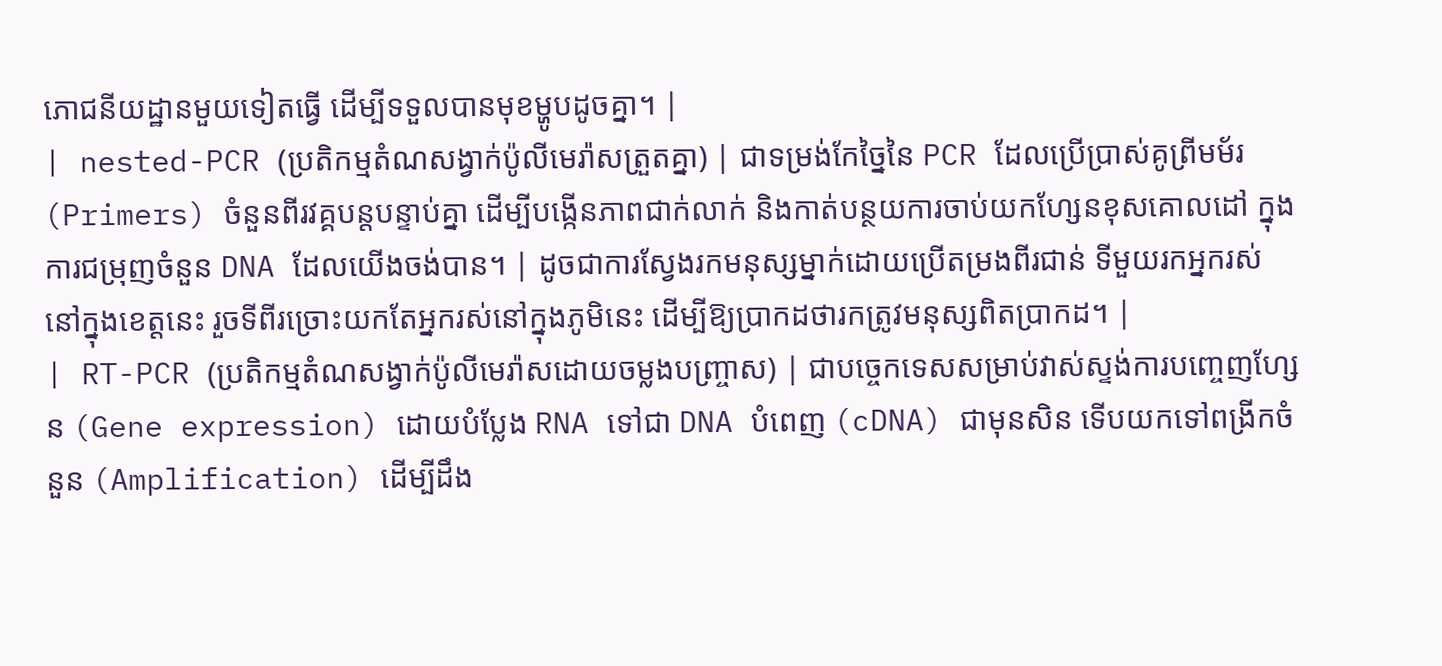ភោជនីយដ្ឋានមួយទៀតធ្វើ ដើម្បីទទួលបានមុខម្ហូបដូចគ្នា។ |
| nested-PCR (ប្រតិកម្មតំណសង្វាក់ប៉ូលីមេរ៉ាសត្រួតគ្នា) | ជាទម្រង់កែច្នៃនៃ PCR ដែលប្រើប្រាស់គូព្រីមម័រ (Primers) ចំនួនពីរវគ្គបន្តបន្ទាប់គ្នា ដើម្បីបង្កើនភាពជាក់លាក់ និងកាត់បន្ថយការចាប់យកហ្សែនខុសគោលដៅ ក្នុងការជម្រុញចំនួន DNA ដែលយើងចង់បាន។ | ដូចជាការស្វែងរកមនុស្សម្នាក់ដោយប្រើតម្រងពីរជាន់ ទីមួយរកអ្នករស់នៅក្នុងខេត្តនេះ រួចទីពីរច្រោះយកតែអ្នករស់នៅក្នុងភូមិនេះ ដើម្បីឱ្យប្រាកដថារកត្រូវមនុស្សពិតប្រាកដ។ |
| RT-PCR (ប្រតិកម្មតំណសង្វាក់ប៉ូលីមេរ៉ាសដោយចម្លងបញ្ច្រាស) | ជាបច្ចេកទេសសម្រាប់វាស់ស្ទង់ការបញ្ចេញហ្សែន (Gene expression) ដោយបំប្លែង RNA ទៅជា DNA បំពេញ (cDNA) ជាមុនសិន ទើបយកទៅពង្រីកចំនួន (Amplification) ដើម្បីដឹង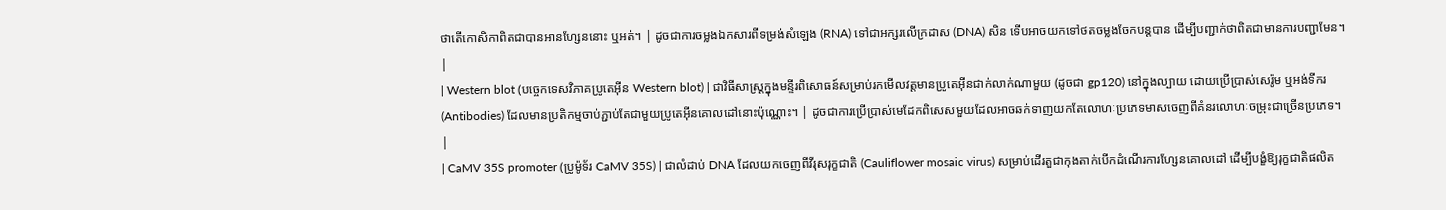ថាតើកោសិកាពិតជាបានអានហ្សែននោះ ឬអត់។ | ដូចជាការចម្លងឯកសារពីទម្រង់សំឡេង (RNA) ទៅជាអក្សរលើក្រដាស (DNA) សិន ទើបអាចយកទៅថតចម្លងចែកបន្តបាន ដើម្បីបញ្ជាក់ថាពិតជាមានការបញ្ជាមែន។ |
| Western blot (បច្ចេកទេសវិភាគប្រូតេអ៊ីន Western blot) | ជាវិធីសាស្ត្រក្នុងមន្ទីរពិសោធន៍សម្រាប់រកមើលវត្តមានប្រូតេអ៊ីនជាក់លាក់ណាមួយ (ដូចជា gp120) នៅក្នុងល្បាយ ដោយប្រើប្រាស់សេរ៉ូម ឬអង់ទីករ (Antibodies) ដែលមានប្រតិកម្មចាប់ភ្ជាប់តែជាមួយប្រូតេអ៊ីនគោលដៅនោះប៉ុណ្ណោះ។ | ដូចជាការប្រើប្រាស់មេដែកពិសេសមួយដែលអាចឆក់ទាញយកតែលោហៈប្រភេទមាសចេញពីគំនរលោហៈចម្រុះជាច្រើនប្រភេទ។ |
| CaMV 35S promoter (ប្រូម៉ូទ័រ CaMV 35S) | ជាលំដាប់ DNA ដែលយកចេញពីវីរុសរុក្ខជាតិ (Cauliflower mosaic virus) សម្រាប់ដើរតួជាកុងតាក់បើកដំណើរការហ្សែនគោលដៅ ដើម្បីបង្ខំឱ្យរុក្ខជាតិផលិត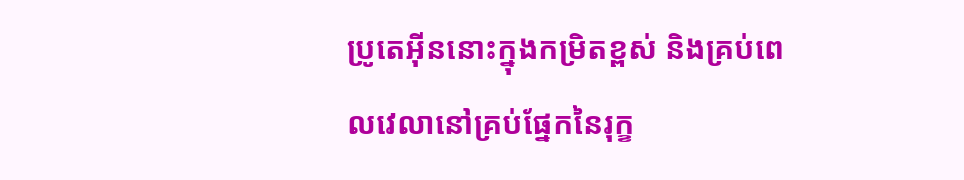ប្រូតេអ៊ីននោះក្នុងកម្រិតខ្ពស់ និងគ្រប់ពេលវេលានៅគ្រប់ផ្នែកនៃរុក្ខ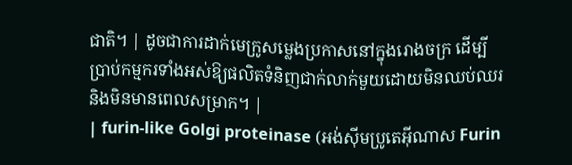ជាតិ។ | ដូចជាការដាក់មេក្រូសម្លេងប្រកាសនៅក្នុងរោងចក្រ ដើម្បីប្រាប់កម្មករទាំងអស់ឱ្យផលិតទំនិញជាក់លាក់មួយដោយមិនឈប់ឈរ និងមិនមានពេលសម្រាក។ |
| furin-like Golgi proteinase (អង់ស៊ីមប្រូតេអ៊ីណាស Furin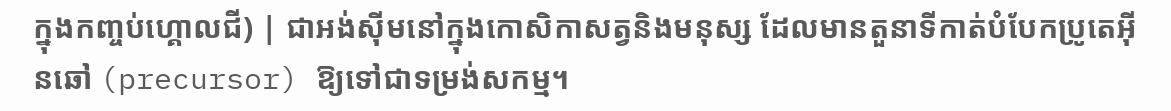ក្នុងកញ្ចប់ហ្គោលជី) | ជាអង់ស៊ីមនៅក្នុងកោសិកាសត្វនិងមនុស្ស ដែលមានតួនាទីកាត់បំបែកប្រូតេអ៊ីនឆៅ (precursor) ឱ្យទៅជាទម្រង់សកម្ម។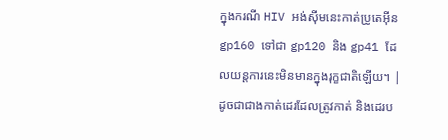ក្នុងករណី HIV អង់ស៊ីមនេះកាត់ប្រូតេអ៊ីន gp160 ទៅជា gp120 និង gp41 ដែលយន្តការនេះមិនមានក្នុងរុក្ខជាតិឡើយ។ | ដូចជាជាងកាត់ដេរដែលត្រូវកាត់ និងដេរប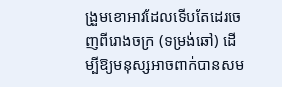ង្រួមខោអាវដែលទើបតែដេរចេញពីរោងចក្រ (ទម្រង់ឆៅ) ដើម្បីឱ្យមនុស្សអាចពាក់បានសម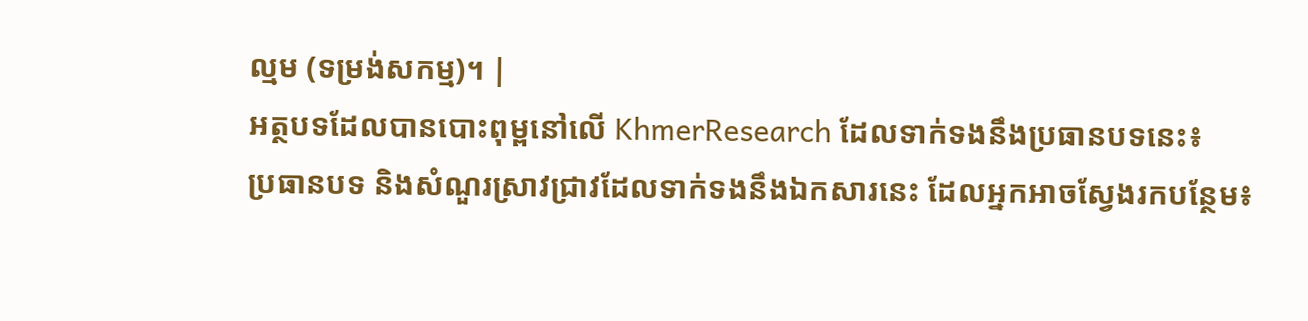ល្មម (ទម្រង់សកម្ម)។ |
អត្ថបទដែលបានបោះពុម្ពនៅលើ KhmerResearch ដែលទាក់ទងនឹងប្រធានបទនេះ៖
ប្រធានបទ និងសំណួរស្រាវជ្រាវដែលទាក់ទងនឹងឯកសារនេះ ដែលអ្នកអាចស្វែងរកបន្ថែម៖